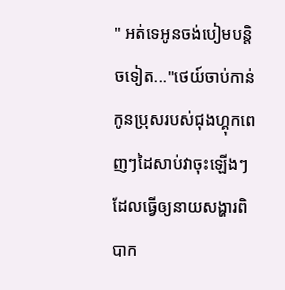" អត់ទេអូនចង់បៀមបន្តិចទៀត..."ថេយ៍ចាប់កាន់កូនប្រុសរបស់ជុងហ្គុកពេញៗដៃសាប់វាចុះឡើងៗ ដែលធ្វើឲ្យនាយសង្ហារពិបាក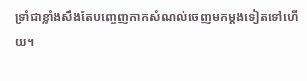ទ្រាំជាខ្លាំងសឹងតែបញ្ចេញកាកសំណល់ចេញមកម្តងទៀតទៅហើយ។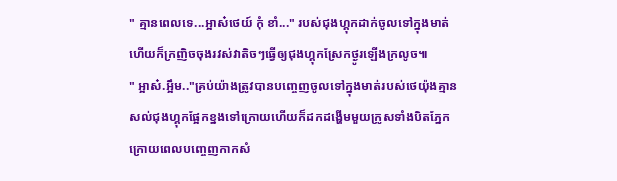" គ្មានពេលទេ...អ្អាស៎ថេយ៍ កុំ ខាំ..." របស់ជុងហ្គុកដាក់ចូលទៅក្នុងមាត់ហើយក៏ក្រញិចចុងរវស់វាតិចៗធ្វើឲ្យជុងហ្គុកស្រែកថ្ងូរឡើងក្រលូច៕
" អ្អាស៎.អ្អឹម.."គ្រប់យ៉ាងត្រូវបានបញ្ចេញចូលទៅក្នុងមាត់របស់ថេយ៉ុងគ្មានសល់ជុងហ្គុកផ្អែកខ្នងទៅក្រោយហើយក៏ដកដង្ហើមមួយក្រូសទាំងបិតភ្នែកក្រោយពេលបញ្ចេញកាកសំ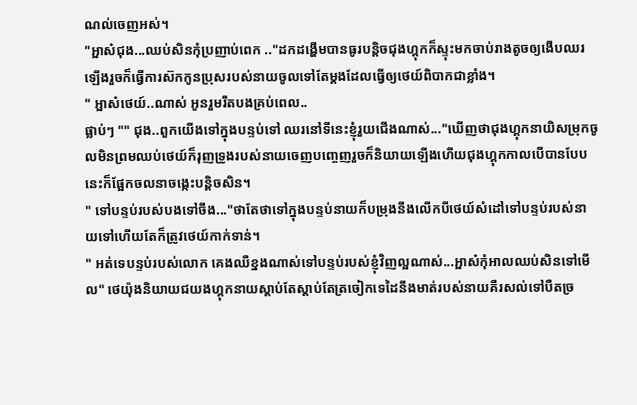ណល់ចេញអស់។
"អ្អាស៎ជុង...ឈប់សិនកុំប្រញាប់ពេក .."ដកដង្ហើមបានធូរបន្តិចជុងហ្គុកក៏ស្ទុះមកចាប់រាងតូចឲ្យងើបឈរឡើងរួចក៏ធ្វើការស៊កកូនប្រុសរបស់នាយចូលទៅតែម្តងដែលធ្វើឲ្យថេយ៍ពិបាកជាខ្លាំង។
" អ្អាស៎ថេយ៍..ណាស់ អូនរួមរឹតបងគ្រប់ពេល..
ផ្លាប់ៗ "" ជុង..ពួកយើងទៅក្នុងបន្ទប់ទៅ ឈរនៅទីនេះខ្ញុំរួយជើងណាស់..."ឃើញថាជុងហ្គុកនាយិសម្រុកចូលមិនព្រមឈប់ថេយ៍ក៏រុញទ្រូងរបស់នាយចេញបញ្ចេញរួចក៏និយាយឡើងហើយជុងហ្គុកកាលបើបានបែបនេះក៏ផ្អែកចលនាចង្កេះបន្តិចសិន។
" ទៅបន្ទប់របស់បងទៅចឹង..."ថាតែថាទៅក្នុងបន្ទប់នាយក៏បម្រុងនឹងលើកបីថេយ៍សំដៅទៅបន្ទប់របស់នាយទៅហើយតែក៏ត្រូវថេយ៍កាក់ទាន់។
" អត់ទេបន្ទប់របស់លោក គេងឈឺខ្នងណាស់ទៅបន្ទប់របស់ខ្ញុំវិញល្អណាស់...អ្អាស៎កុំអាលឈប់សិនទៅមើល" ថេយ៉ុងនិយាយជយងហ្គុកនាយស្តាប់តែស្តាប់តែត្រចៀកទេដៃនឹងមាត់របស់នាយគឺរសល់ទៅបឺតច្រ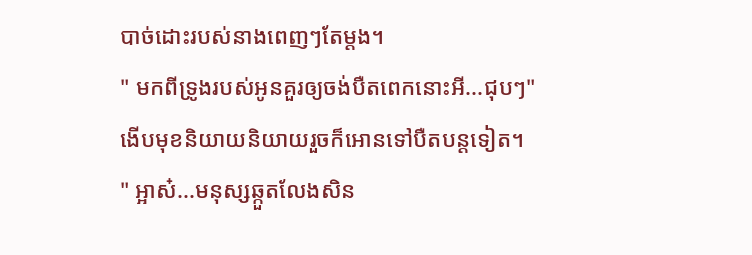បាច់ដោះរបស់នាងពេញៗតែម្តង។
" មកពីទ្រូងរបស់អូនគួរឲ្យចង់បឺតពេកនោះអី...ជុបៗ"ងើបមុខនិយាយនិយាយរួចក៏អោនទៅបឺតបន្តទៀត។
" អ្អាស៎...មនុស្សឆ្កួតលែងសិន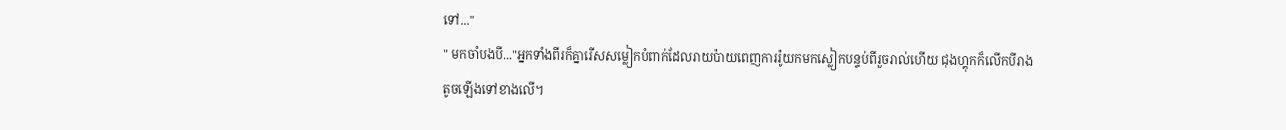ទៅ..."
" មកចាំបងបី..."អ្នកទាំងពីរក៏គ្នារើសសម្លៀកបំពាក់ដែលរាយប៉ាយពេញការរ៉ូយកមកស្លៀកបន្ទប់ពីរួចរាល់ហើយ ជុងហ្គុកក៏លើកបីរាងតូចឡើងទៅខាងលើ។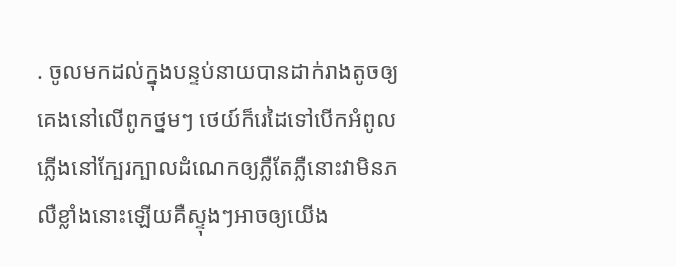. ចូលមកដល់ក្នុងបន្ទប់នាយបានដាក់រាងតូចឲ្យគេងនៅលើពូកថ្នមៗ ថេយ៍ក៏រេដៃទៅបើកអំពូលភ្លើងនៅក្បែរក្បាលដំណេកឲ្យភ្លឺតែភ្លឺនោះវាមិនភលឺខ្លាំងនោះឡើយគឺស្ទុងៗអាចឲ្យយើង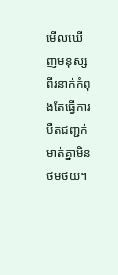មើលឃើញមនុស្សពីរនាក់កំពុងតែធ្វើការបឺតជញ្ជក់មាត់គ្នាមិនថមថយ។